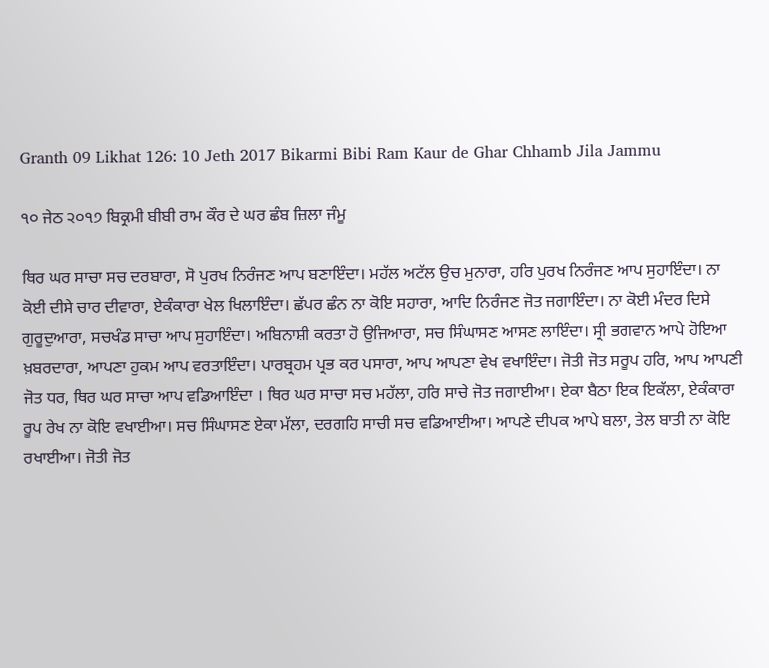Granth 09 Likhat 126: 10 Jeth 2017 Bikarmi Bibi Ram Kaur de Ghar Chhamb Jila Jammu

੧੦ ਜੇਠ ੨੦੧੭ ਬਿਕ੍ਰਮੀ ਬੀਬੀ ਰਾਮ ਕੌਰ ਦੇ ਘਰ ਛੰਬ ਜ਼ਿਲਾ ਜੰਮੂ

ਥਿਰ ਘਰ ਸਾਚਾ ਸਚ ਦਰਬਾਰਾ, ਸੋ ਪੁਰਖ ਨਿਰੰਜਣ ਆਪ ਬਣਾਇੰਦਾ। ਮਹੱਲ ਅਟੱਲ ਉਚ ਮੁਨਾਰਾ, ਹਰਿ ਪੁਰਖ ਨਿਰੰਜਣ ਆਪ ਸੁਹਾਇੰਦਾ। ਨਾ ਕੋਈ ਦੀਸੇ ਚਾਰ ਦੀਵਾਰਾ, ਏਕੰਕਾਰਾ ਖੇਲ ਖਿਲਾਇੰਦਾ। ਛੱਪਰ ਛੰਨ ਨਾ ਕੋਇ ਸਹਾਰਾ, ਆਦਿ ਨਿਰੰਜਣ ਜੋਤ ਜਗਾਇੰਦਾ। ਨਾ ਕੋਈ ਮੰਦਰ ਦਿਸੇ ਗੁਰੂਦੁਆਰਾ, ਸਚਖੰਡ ਸਾਚਾ ਆਪ ਸੁਹਾਇੰਦਾ। ਅਬਿਨਾਸ਼ੀ ਕਰਤਾ ਹੋ ਉਜਿਆਰਾ, ਸਚ ਸਿੰਘਾਸਣ ਆਸਣ ਲਾਇੰਦਾ। ਸ੍ਰੀ ਭਗਵਾਨ ਆਪੇ ਹੋਇਆ ਖ਼ਬਰਦਾਰਾ, ਆਪਣਾ ਹੁਕਮ ਆਪ ਵਰਤਾਇੰਦਾ। ਪਾਰਬ੍ਰਹਮ ਪ੍ਰਭ ਕਰ ਪਸਾਰਾ, ਆਪ ਆਪਣਾ ਵੇਖ ਵਖਾਇੰਦਾ। ਜੋਤੀ ਜੋਤ ਸਰੂਪ ਹਰਿ, ਆਪ ਆਪਣੀ ਜੋਤ ਧਰ, ਥਿਰ ਘਰ ਸਾਚਾ ਆਪ ਵਡਿਆਇੰਦਾ । ਥਿਰ ਘਰ ਸਾਚਾ ਸਚ ਮਹੱਲਾ, ਹਰਿ ਸਾਚੇ ਜੋਤ ਜਗਾਈਆ। ਏਕਾ ਬੈਠਾ ਇਕ ਇਕੱਲਾ, ਏਕੰਕਾਰਾ ਰੂਪ ਰੇਖ ਨਾ ਕੋਇ ਵਖਾਈਆ। ਸਚ ਸਿੰਘਾਸਣ ਏਕਾ ਮੱਲਾ, ਦਰਗਹਿ ਸਾਚੀ ਸਚ ਵਡਿਆਈਆ। ਆਪਣੇ ਦੀਪਕ ਆਪੇ ਬਲਾ, ਤੇਲ ਬਾਤੀ ਨਾ ਕੋਇ ਰਖਾਈਆ। ਜੋਤੀ ਜੋਤ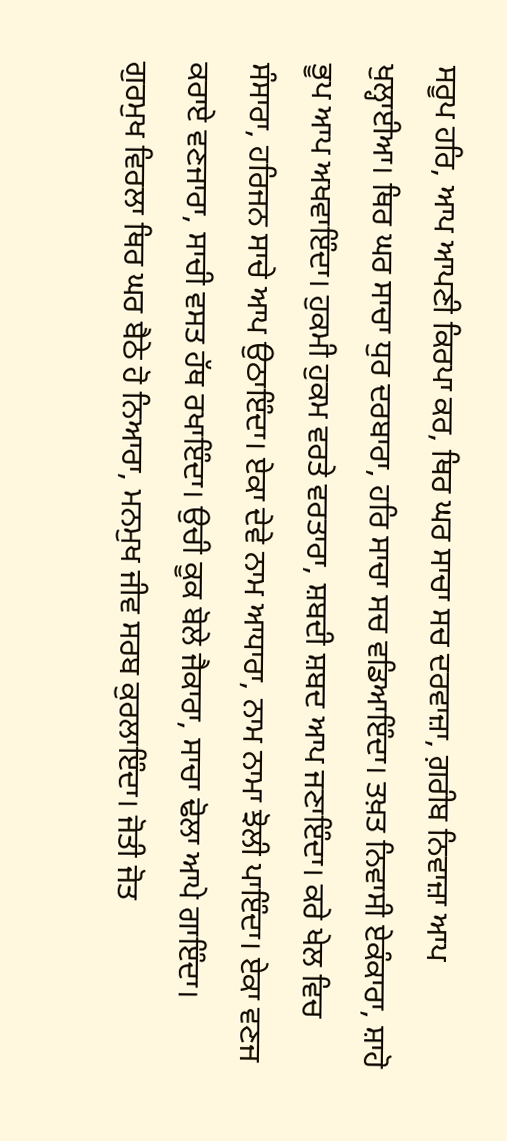ਸਰੂਪ ਹਰਿ, ਆਪ ਆਪਣੀ ਕਿਰਪਾ ਕਰ, ਥਿਰ ਘਰ ਸਾਚਾ ਸਚ ਦਰਵਾਜ਼ਾ, ਗ਼ਰੀਬ ਨਿਵਾਜ਼ਾ ਆਪ ਖੁਲ੍ਹਾਈਆ। ਥਿਰ ਘਰ ਸਾਚਾ ਧੁਰ ਦਰਬਾਰਾ, ਹਰਿ ਸਾਚਾ ਸਚ ਵਡਿਆਇੰਦਾ। ਤਖ਼ਤ ਨਿਵਾਸੀ ਏਕੰਕਾਰਾ, ਸ਼ਾਹੋ ਭੂਪ ਆਪ ਅਖਵਾਇੰਦਾ। ਹੁਕਮੀ ਹੁਕਮ ਵਰਤੇ ਵਰਤਾਰਾ, ਸ਼ਬਦੀ ਸ਼ਬਦ ਆਪ ਜਣਾਇੰਦਾ। ਕਰੇ ਖੇਲ ਵਿਚ ਸੰਸਾਰਾ, ਹਰਿਜਨ ਸਾਚੇ ਆਪ ਉਠਾਇੰਦਾ। ਏਕਾ ਦੇਵੇ ਨਾਮ ਆਧਾਰਾ, ਨਾਮ ਨਾਮਾ ਝੋਲੀ ਪਾਇੰਦਾ। ਏਕਾ ਵਣਜ ਕਰਾਏ ਵਣਜਾਰਾ, ਸਾਚੀ ਵਸਤ ਹੱਥ ਰਖਾਇੰਦਾ। ਉਚੀ ਕੂਕ ਬੋਲੇ ਜੈਕਾਰਾ, ਸਾਚਾ ਢੋਲਾ ਆਪੇ ਗਾਇੰਦਾ। ਗੁਰਮੁਖ ਵਿਰਲਾ ਥਿਰ ਘਰ ਬੈਠੇ ਹੋ ਨਿਆਰਾ, ਮਨਮੁਖ ਜੀਵ ਸਰਬ ਕੁਰਲਾਇੰਦਾ। ਜੋਤੀ ਜੋਤ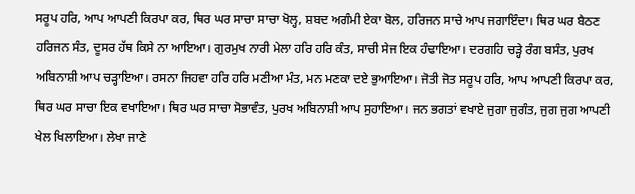ਸਰੂਪ ਹਰਿ, ਆਪ ਆਪਣੀ ਕਿਰਪਾ ਕਰ, ਥਿਰ ਘਰ ਸਾਚਾ ਸਾਚਾ ਖੋਲ੍ਹ, ਸ਼ਬਦ ਅਗੰਮੀ ਏਕਾ ਬੋਲ, ਹਰਿਜਨ ਸਾਚੇ ਆਪ ਜਗਾਇੰਦਾ। ਥਿਰ ਘਰ ਬੈਠਣ ਹਰਿਜਨ ਸੰਤ, ਦੂਸਰ ਹੱਥ ਕਿਸੇ ਨਾ ਆਇਆ। ਗੁਰਮੁਖ ਨਾਰੀ ਮੇਲਾ ਹਰਿ ਹਰਿ ਕੰਤ, ਸਾਚੀ ਸੇਜ ਇਕ ਹੰਢਾਇਆ। ਦਰਗਹਿ ਚੜ੍ਹੇ ਰੰਗ ਬਸੰਤ, ਪੁਰਖ ਅਬਿਨਾਸ਼ੀ ਆਪ ਚੜ੍ਹਾਇਆ। ਰਸਨਾ ਜਿਹਵਾ ਹਰਿ ਹਰਿ ਮਣੀਆ ਮੰਤ, ਮਨ ਮਣਕਾ ਦਏ ਭੁਆਇਆ। ਜੋਤੀ ਜੋਤ ਸਰੂਪ ਹਰਿ, ਆਪ ਆਪਣੀ ਕਿਰਪਾ ਕਰ, ਥਿਰ ਘਰ ਸਾਚਾ ਇਕ ਵਖਾਇਆ। ਥਿਰ ਘਰ ਸਾਚਾ ਸੋਭਾਵੰਤ, ਪੁਰਖ ਅਬਿਨਾਸ਼ੀ ਆਪ ਸੁਹਾਇਆ। ਜਨ ਭਗਤਾਂ ਵਖਾਏ ਜੁਗਾ ਜੁਗੰਤ, ਜੁਗ ਜੁਗ ਆਪਣੀ ਖੇਲ ਖਿਲਾਇਆ। ਲੇਖਾ ਜਾਣੇ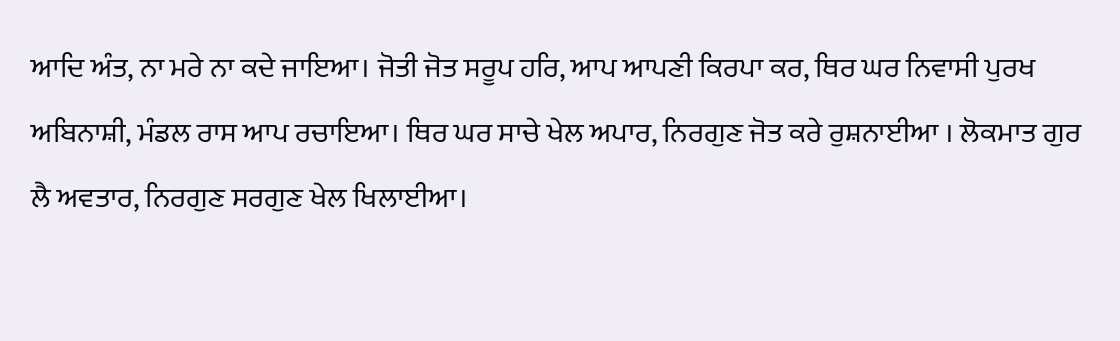ਆਦਿ ਅੰਤ, ਨਾ ਮਰੇ ਨਾ ਕਦੇ ਜਾਇਆ। ਜੋਤੀ ਜੋਤ ਸਰੂਪ ਹਰਿ, ਆਪ ਆਪਣੀ ਕਿਰਪਾ ਕਰ, ਥਿਰ ਘਰ ਨਿਵਾਸੀ ਪੁਰਖ ਅਬਿਨਾਸ਼ੀ, ਮੰਡਲ ਰਾਸ ਆਪ ਰਚਾਇਆ। ਥਿਰ ਘਰ ਸਾਚੇ ਖੇਲ ਅਪਾਰ, ਨਿਰਗੁਣ ਜੋਤ ਕਰੇ ਰੁਸ਼ਨਾਈਆ । ਲੋਕਮਾਤ ਗੁਰ ਲੈ ਅਵਤਾਰ, ਨਿਰਗੁਣ ਸਰਗੁਣ ਖੇਲ ਖਿਲਾਈਆ।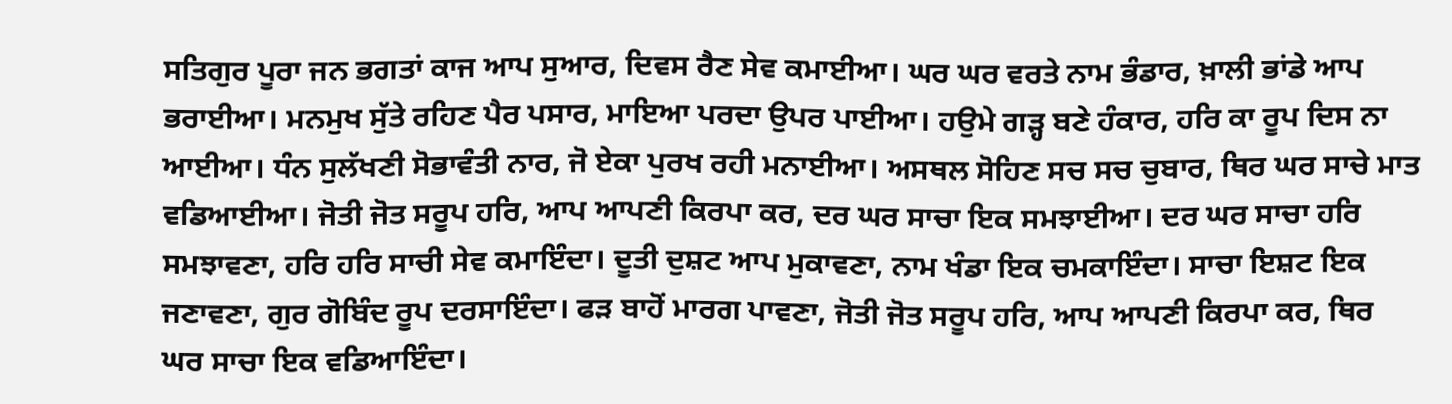ਸਤਿਗੁਰ ਪੂਰਾ ਜਨ ਭਗਤਾਂ ਕਾਜ ਆਪ ਸੁਆਰ, ਦਿਵਸ ਰੈਣ ਸੇਵ ਕਮਾਈਆ। ਘਰ ਘਰ ਵਰਤੇ ਨਾਮ ਭੰਡਾਰ, ਖ਼ਾਲੀ ਭਾਂਡੇ ਆਪ ਭਰਾਈਆ। ਮਨਮੁਖ ਸੁੱਤੇ ਰਹਿਣ ਪੈਰ ਪਸਾਰ, ਮਾਇਆ ਪਰਦਾ ਉਪਰ ਪਾਈਆ। ਹਉਮੇ ਗੜ੍ਹ ਬਣੇ ਹੰਕਾਰ, ਹਰਿ ਕਾ ਰੂਪ ਦਿਸ ਨਾ ਆਈਆ। ਧੰਨ ਸੁਲੱਖਣੀ ਸੋਭਾਵੰਤੀ ਨਾਰ, ਜੋ ਏਕਾ ਪੁਰਖ ਰਹੀ ਮਨਾਈਆ। ਅਸਥਲ ਸੋਹਿਣ ਸਚ ਸਚ ਚੁਬਾਰ, ਥਿਰ ਘਰ ਸਾਚੇ ਮਾਤ ਵਡਿਆਈਆ। ਜੋਤੀ ਜੋਤ ਸਰੂਪ ਹਰਿ, ਆਪ ਆਪਣੀ ਕਿਰਪਾ ਕਰ, ਦਰ ਘਰ ਸਾਚਾ ਇਕ ਸਮਝਾਈਆ। ਦਰ ਘਰ ਸਾਚਾ ਹਰਿ ਸਮਝਾਵਣਾ, ਹਰਿ ਹਰਿ ਸਾਚੀ ਸੇਵ ਕਮਾਇੰਦਾ। ਦੂਤੀ ਦੁਸ਼ਟ ਆਪ ਮੁਕਾਵਣਾ, ਨਾਮ ਖੰਡਾ ਇਕ ਚਮਕਾਇੰਦਾ। ਸਾਚਾ ਇਸ਼ਟ ਇਕ ਜਣਾਵਣਾ, ਗੁਰ ਗੋਬਿੰਦ ਰੂਪ ਦਰਸਾਇੰਦਾ। ਫੜ ਬਾਹੋਂ ਮਾਰਗ ਪਾਵਣਾ, ਜੋਤੀ ਜੋਤ ਸਰੂਪ ਹਰਿ, ਆਪ ਆਪਣੀ ਕਿਰਪਾ ਕਰ, ਥਿਰ ਘਰ ਸਾਚਾ ਇਕ ਵਡਿਆਇੰਦਾ।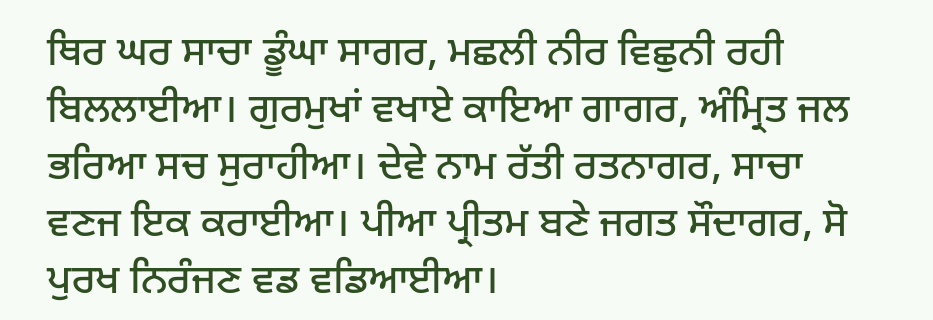ਥਿਰ ਘਰ ਸਾਚਾ ਡੂੰਘਾ ਸਾਗਰ, ਮਛਲੀ ਨੀਰ ਵਿਛੁਨੀ ਰਹੀ ਬਿਲਲਾਈਆ। ਗੁਰਮੁਖਾਂ ਵਖਾਏ ਕਾਇਆ ਗਾਗਰ, ਅੰਮ੍ਰਿਤ ਜਲ ਭਰਿਆ ਸਚ ਸੁਰਾਹੀਆ। ਦੇਵੇ ਨਾਮ ਰੱਤੀ ਰਤਨਾਗਰ, ਸਾਚਾ ਵਣਜ ਇਕ ਕਰਾਈਆ। ਪੀਆ ਪ੍ਰੀਤਮ ਬਣੇ ਜਗਤ ਸੌਦਾਗਰ, ਸੋ ਪੁਰਖ ਨਿਰੰਜਣ ਵਡ ਵਡਿਆਈਆ।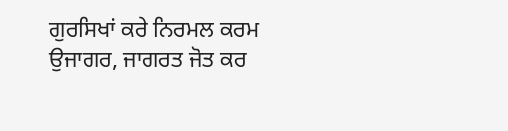ਗੁਰਸਿਖਾਂ ਕਰੇ ਨਿਰਮਲ ਕਰਮ ਉਜਾਗਰ, ਜਾਗਰਤ ਜੋਤ ਕਰ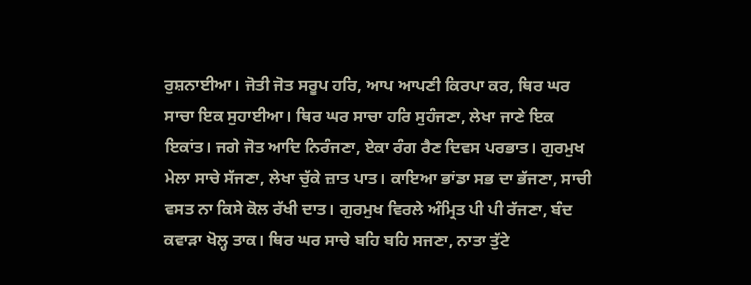ਰੁਸ਼ਨਾਈਆ। ਜੋਤੀ ਜੋਤ ਸਰੂਪ ਹਰਿ, ਆਪ ਆਪਣੀ ਕਿਰਪਾ ਕਰ, ਥਿਰ ਘਰ ਸਾਚਾ ਇਕ ਸੁਹਾਈਆ। ਥਿਰ ਘਰ ਸਾਚਾ ਹਰਿ ਸੁਹੰਜਣਾ, ਲੇਖਾ ਜਾਣੇ ਇਕ ਇਕਾਂਤ। ਜਗੇ ਜੋਤ ਆਦਿ ਨਿਰੰਜਣਾ, ਏਕਾ ਰੰਗ ਰੈਣ ਦਿਵਸ ਪਰਭਾਤ। ਗੁਰਮੁਖ ਮੇਲਾ ਸਾਚੇ ਸੱਜਣਾ, ਲੇਖਾ ਚੁੱਕੇ ਜ਼ਾਤ ਪਾਤ। ਕਾਇਆ ਭਾਂਡਾ ਸਭ ਦਾ ਭੱਜਣਾ, ਸਾਚੀ ਵਸਤ ਨਾ ਕਿਸੇ ਕੋਲ ਰੱਖੀ ਦਾਤ। ਗੁਰਮੁਖ ਵਿਰਲੇ ਅੰਮ੍ਰਿਤ ਪੀ ਪੀ ਰੱਜਣਾ, ਬੰਦ ਕਵਾੜਾ ਖੋਲ੍ਹ ਤਾਕ। ਥਿਰ ਘਰ ਸਾਚੇ ਬਹਿ ਬਹਿ ਸਜਣਾ, ਨਾਤਾ ਤੁੱਟੇ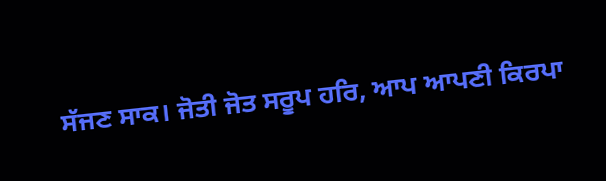ਸੱਜਣ ਸਾਕ। ਜੋਤੀ ਜੋਤ ਸਰੂਪ ਹਰਿ, ਆਪ ਆਪਣੀ ਕਿਰਪਾ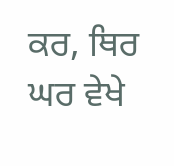ਕਰ, ਥਿਰ ਘਰ ਵੇਖੇ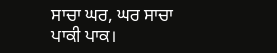ਸਾਚਾ ਘਰ, ਘਰ ਸਾਚਾ ਪਾਕੀ ਪਾਕ।